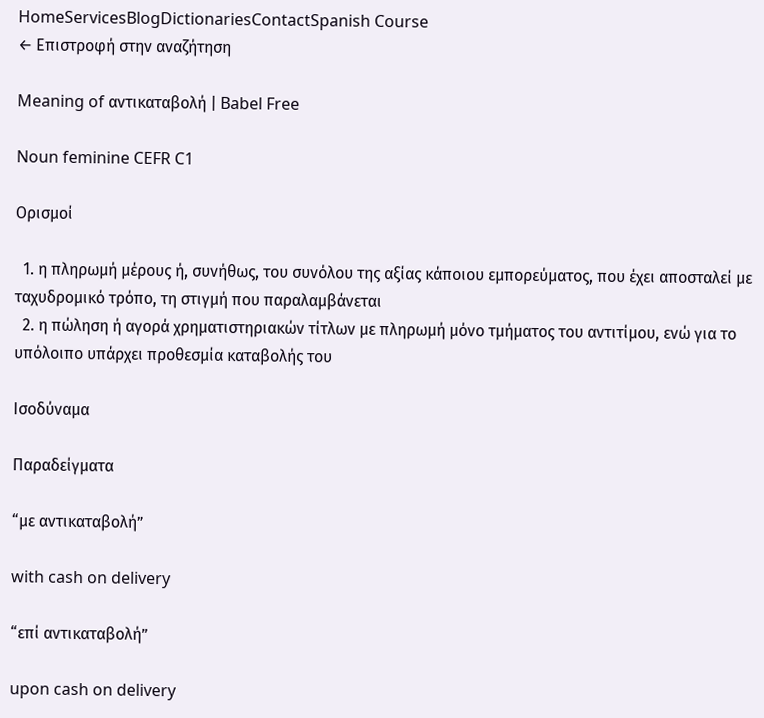HomeServicesBlogDictionariesContactSpanish Course
← Επιστροφή στην αναζήτηση

Meaning of αντικαταβολή | Babel Free

Noun feminine CEFR C1

Ορισμοί

  1. η πληρωμή μέρους ή, συνήθως, του συνόλου της αξίας κάποιου εμπορεύματος, που έχει αποσταλεί με ταχυδρομικό τρόπο, τη στιγμή που παραλαμβάνεται
  2. η πώληση ή αγορά χρηματιστηριακών τίτλων με πληρωμή μόνο τμήματος του αντιτίμου, ενώ για το υπόλοιπο υπάρχει προθεσμία καταβολής του

Ισοδύναμα

Παραδείγματα

“με αντικαταβολή”

with cash on delivery

“επί αντικαταβολή”

upon cash on delivery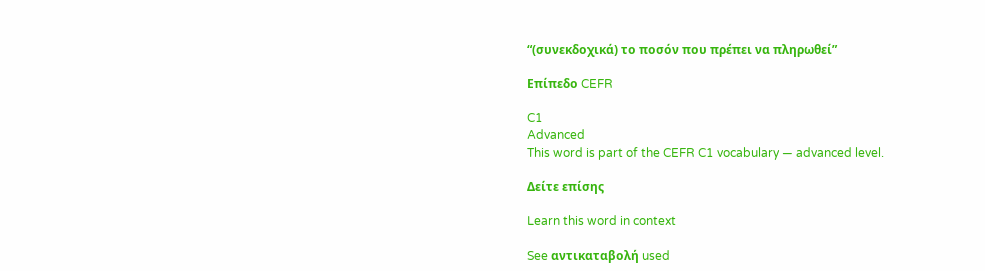“(συνεκδοχικά) το ποσόν που πρέπει να πληρωθεί”

Επίπεδο CEFR

C1
Advanced
This word is part of the CEFR C1 vocabulary — advanced level.

Δείτε επίσης

Learn this word in context

See αντικαταβολή used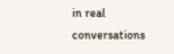in real conversations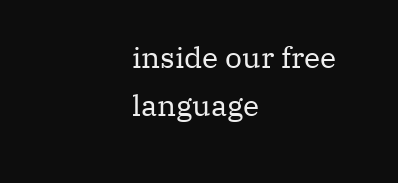inside our free language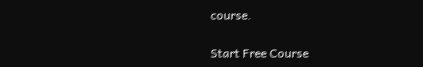course.

Start Free Course